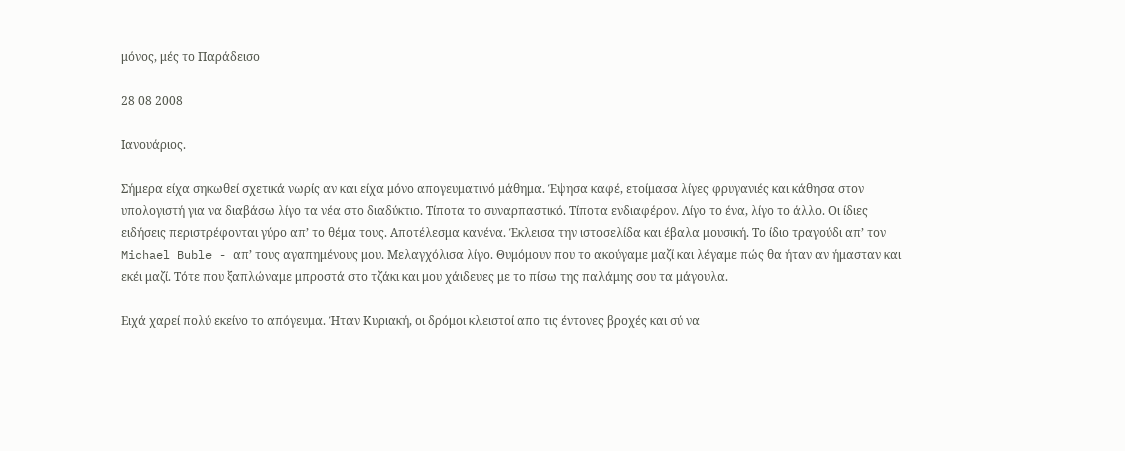μόνος, μές το Παράδεισο

28 08 2008

Ιανουάριος.

Σήμερα είχα σηκωθεί σχετικά νωρίς αν και είχα μόνο απογευματινό μάθημα. Έψησα καφέ, ετοίμασα λίγες φρυγανιές και κάθησα στον υπολογιστή για να διαβάσω λίγο τα νέα στο διαδύκτιο. Τίποτα το συναρπαστικό. Τίποτα ενδιαφέρον. Λίγο το ένα, λίγο το άλλο. Οι ίδιες ειδήσεις περιστρέφονται γύρο απ’ το θέμα τους. Αποτέλεσμα κανένα. Έκλεισα την ιστοσελίδα και έβαλα μουσική. Το ίδιο τραγούδι απ’ τον Michael Buble - απ’ τους αγαπημένους μου. Μελαγχόλισα λίγο. Θυμόμουν που το ακούγαμε μαζί και λέγαμε πώς θα ήταν αν ήμασταν και εκέι μαζί. Τότε που ξαπλώναμε μπροστά στο τζάκι και μου χάιδευες με το πίσω της παλάμης σου τα μάγουλα.

Ειχά χαρεί πολύ εκείνο το απόγευμα. Ήταν Κυριακή, οι δρόμοι κλειστοί απο τις έντονες βροχές και σύ να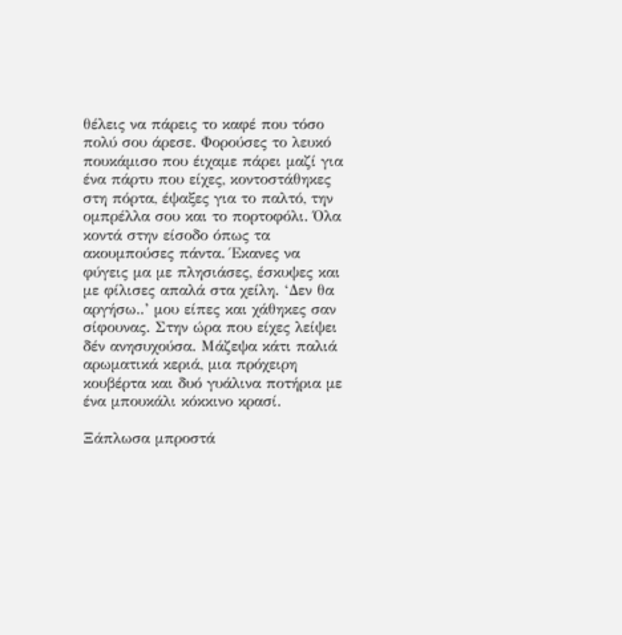θέλεις να πάρεις το καφέ που τόσο πολύ σου άρεσε. Φορούσες το λευκό πουκάμισο που έιχαμε πάρει μαζί για ένα πάρτυ που είχες, κοντοστάθηκες στη πόρτα, έψαξες για το παλτό, την ομπρέλλα σου και το πορτοφόλι. Όλα κοντά στην είσοδο όπως τα ακουμπούσες πάντα. Έκανες να φύγεις μα με πλησιάσες, έσκυψες και με φίλισες απαλά στα χείλη. ‘Δεν θα αργήσω..’ μου είπες και χάθηκες σαν σίφουνας. Στην ώρα που είχες λείψει δέν ανησυχούσα. Μάζεψα κάτι παλιά αρωματικά κεριά, μια πρόχειρη κουβέρτα και δυό γυάλινα ποτήρια με ένα μπουκάλι κόκκινο κρασί.

Ξάπλωσα μπροστά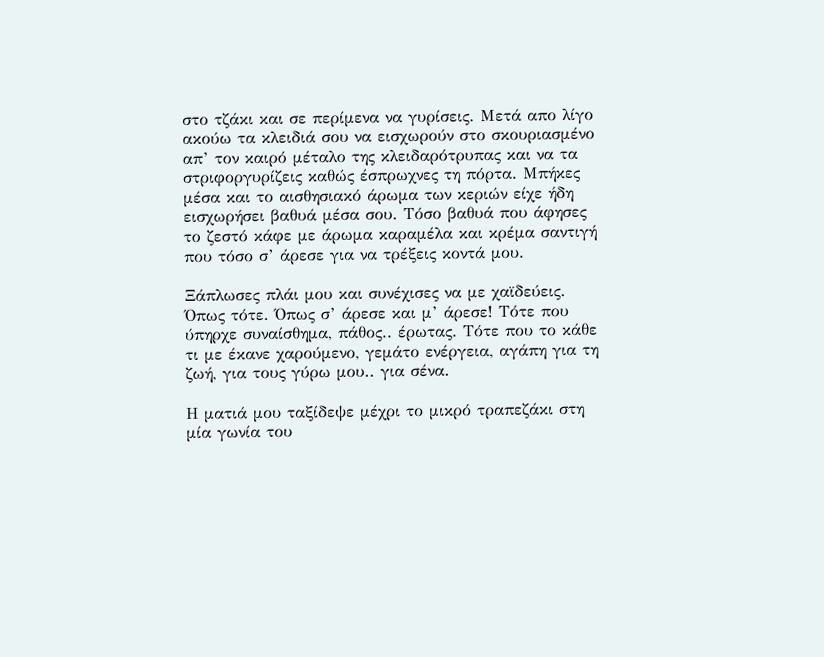στο τζάκι και σε περίμενα να γυρίσεις. Μετά απο λίγο ακούω τα κλειδιά σου να εισχωρούν στο σκουριασμένο απ’ τον καιρό μέταλο της κλειδαρότρυπας και να τα στριφοργυρίζεις καθώς έσπρωχνες τη πόρτα. Μπήκες μέσα και το αισθησιακό άρωμα των κεριών είχε ήδη εισχωρήσει βαθυά μέσα σου. Τόσο βαθυά που άφησες το ζεστό κάφε με άρωμα καραμέλα και κρέμα σαντιγή που τόσο σ’ άρεσε για να τρέξεις κοντά μου.

Ξάπλωσες πλάι μου και συνέχισες να με χαϊδεύεις. Όπως τότε. Όπως σ’ άρεσε και μ’ άρεσε! Τότε που ύπηρχε συναίσθημα, πάθος.. έρωτας. Τότε που το κάθε τι με έκανε χαρούμενο, γεμάτο ενέργεια, αγάπη για τη ζωή, για τους γύρω μου.. για σένα.

Η ματιά μου ταξίδεψε μέχρι το μικρό τραπεζάκι στη μία γωνία του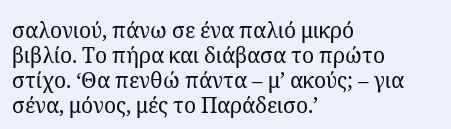σαλονιού, πάνω σε ένα παλιό μικρό βιβλίο. Το πήρα και διάβασα το πρώτο στίχο. ‘Θα πενθώ πάντα – μ’ ακούς; – για σένα, μόνος, μές το Παράδεισο.’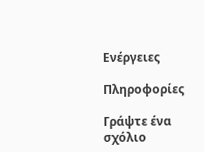Ενέργειες

Πληροφορίες

Γράψτε ένα σχόλιο